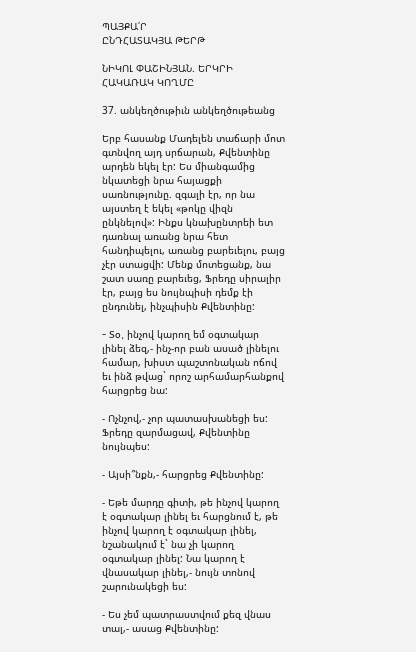ՊԱՅՔԱ՛Ր
ԸՆԴՀԱՏԱԿՅԱ ԹԵՐԹ

ՆԻԿՈԼ ՓԱՇԻՆՅԱՆ. ԵՐԿՐԻ ՀԱԿԱՌԱԿ ԿՈՂՄԸ

37. անկեղծութիւն անկեղծութեանց

Երբ հասանք Մադելեն տաճարի մոտ գտնվող այդ սրճարան, Քվենտինը արդեն եկել էր: Ես միանգամից նկատեցի նրա հայացքի սառնությունը. զգալի էր, որ նա այստեղ է եկել «թոկը վիզն ընկնելով»: Ինքս կնախընտրեի ետ դառնալ առանց նրա հետ հանդիպելու, առանց բարեւելու, բայց չէր ստացվի: Մենք մոտեցանք, նա շատ սառը բարեւեց, Ֆրեդը սիրալիր էր, բայց ես նույնպիսի դեմք էի ընդունել, ինչպիսին Քվենտինը:

- So, ինչով կարող եմ օգտակար լինել ձեզ,- ինչ-որ բան ասած լինելու համար, խիստ պաշտոնական ոճով եւ ինձ թվաց` որոշ արհամարհանքով հարցրեց նա:

- Ոչնչով,- չոր պատասխանեցի ես: Ֆրեդը զարմացավ, Քվենտինը նույնպես:

- Այսի՞նքն,- հարցրեց Քվենտինը:

- Եթե մարդը գիտի, թե ինչով կարող է օգտակար լինել եւ հարցնում է, թե ինչով կարող է օգտակար լինել, նշանակում է` նա չի կարող օգտակար լինել: Նա կարող է վնասակար լինել,- նույն տոնով շարունակեցի ես:

- Ես չեմ պատրաստվում քեզ վնաս տալ,- ասաց Քվենտինը: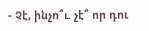- Չէ, ինչո՞ւ. չէ՞ որ դու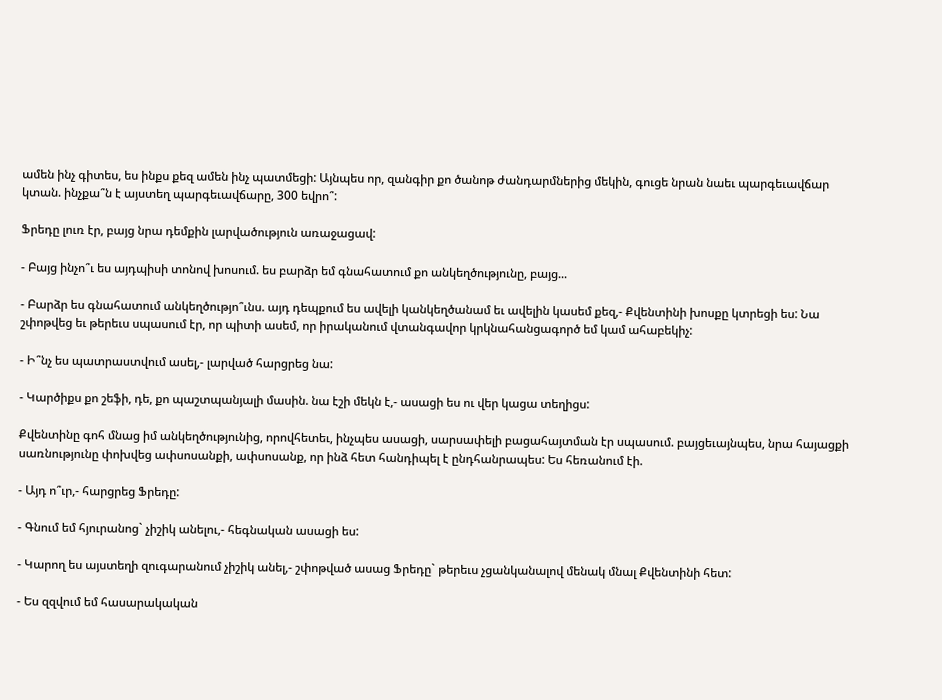ամեն ինչ գիտես, ես ինքս քեզ ամեն ինչ պատմեցի: Այնպես որ, զանգիր քո ծանոթ ժանդարմներից մեկին, գուցե նրան նաեւ պարգեւավճար կտան. ինչքա՞ն է այստեղ պարգեւավճարը, 300 եվրո՞:

Ֆրեդը լուռ էր, բայց նրա դեմքին լարվածություն առաջացավ:

- Բայց ինչո՞ւ ես այդպիսի տոնով խոսում. ես բարձր եմ գնահատում քո անկեղծությունը, բայց...

- Բարձր ես գնահատում անկեղծությո՞ւնս. այդ դեպքում ես ավելի կանկեղծանամ եւ ավելին կասեմ քեզ,- Քվենտինի խոսքը կտրեցի ես: Նա շփոթվեց եւ թերեւս սպասում էր, որ պիտի ասեմ, որ իրականում վտանգավոր կրկնահանցագործ եմ կամ ահաբեկիչ:

- Ի՞նչ ես պատրաստվում ասել,- լարված հարցրեց նա:

- Կարծիքս քո շեֆի, դե, քո պաշտպանյալի մասին. նա էշի մեկն է,- ասացի ես ու վեր կացա տեղիցս:

Քվենտինը գոհ մնաց իմ անկեղծությունից, որովհետեւ, ինչպես ասացի, սարսափելի բացահայտման էր սպասում. բայցեւայնպես, նրա հայացքի սառնությունը փոխվեց ափսոսանքի, ափսոսանք, որ ինձ հետ հանդիպել է ընդհանրապես: Ես հեռանում էի.

- Այդ ո՞ւր,- հարցրեց Ֆրեդը:

- Գնում եմ հյուրանոց` չիշիկ անելու,- հեգնական ասացի ես:

- Կարող ես այստեղի զուգարանում չիշիկ անել,- շփոթված ասաց Ֆրեդը` թերեւս չցանկանալով մենակ մնալ Քվենտինի հետ:

- Ես զզվում եմ հասարակական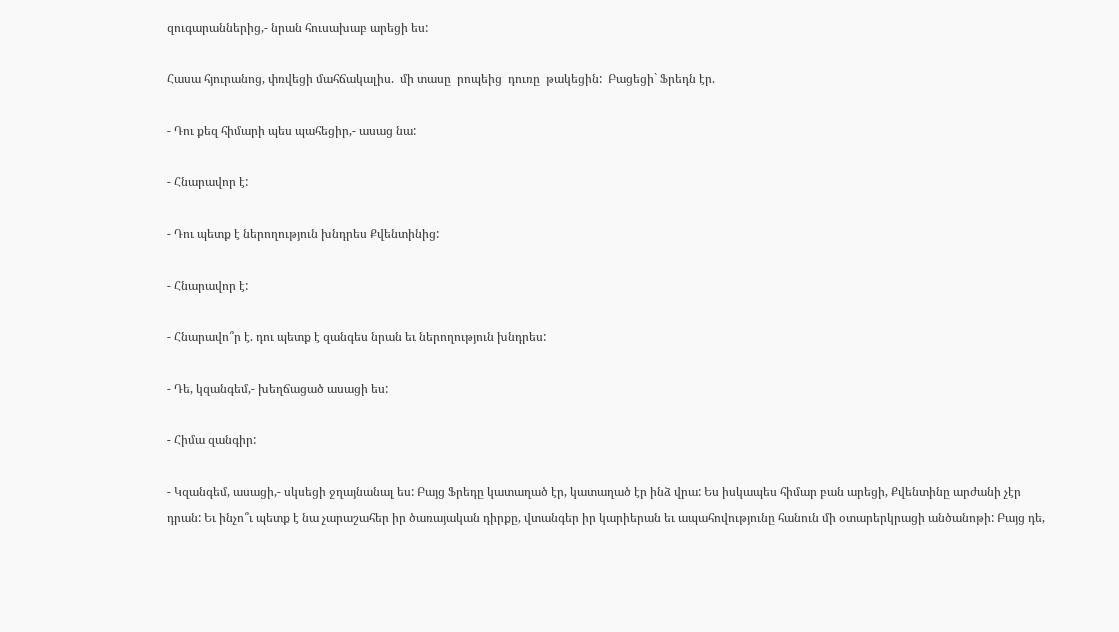զուգարաններից,- նրան հուսախաբ արեցի ես:

Հասա հյուրանոց, փռվեցի մահճակալիս.  մի տասը  րոպեից  դուռը  թակեցին:  Բացեցի` Ֆրեդն էր.

- Դու քեզ հիմարի պես պահեցիր,- ասաց նա:

- Հնարավոր է:

- Դու պետք է ներողություն խնդրես Քվենտինից:

- Հնարավոր է:

- Հնարավո՞ր է. դու պետք է զանգես նրան եւ ներողություն խնդրես:

- Դե, կզանգեմ,- խեղճացած ասացի ես:

- Հիմա զանգիր:

- Կզանգեմ, ասացի,- սկսեցի ջղայնանալ ես: Բայց Ֆրեդը կատաղած էր, կատաղած էր ինձ վրա: Ես իսկապես հիմար բան արեցի, Քվենտինը արժանի չէր դրան: Եւ ինչո՞ւ պետք է նա չարաշահեր իր ծառայական դիրքը, վտանգեր իր կարիերան եւ ապահովությունը հանուն մի օտարերկրացի անծանոթի: Բայց դե,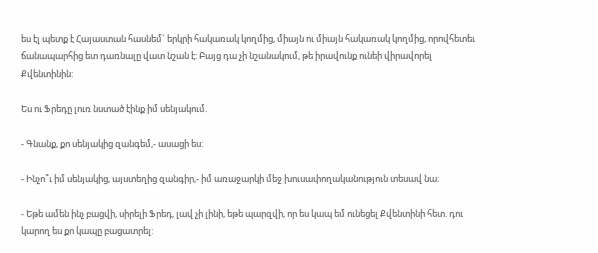ես էլ պետք է Հայաստան հասնեմ` երկրի հակառակ կողմից, միայն ու միայն հակառակ կողմից, որովհետեւ ճանապարհից ետ դառնալը վատ նշան է: Բայց դա չի նշանակում, թե իրավունք ունեի վիրավորել Քվենտինին:

Ես ու Ֆրեդը լուռ նստած էինք իմ սենյակում.

- Գնանք, քո սենյակից զանգեմ,- ասացի ես:

- Ինչո՞ւ իմ սենյակից, այստեղից զանգիր,- իմ առաջարկի մեջ խուսափողականություն տեսավ նա:

- Եթե ամեն ինչ բացվի, սիրելի Ֆրեդ, լավ չի լինի, եթե պարզվի, որ ես կապ եմ ունեցել Քվենտինի հետ. դու կարող ես քո կապը բացատրել: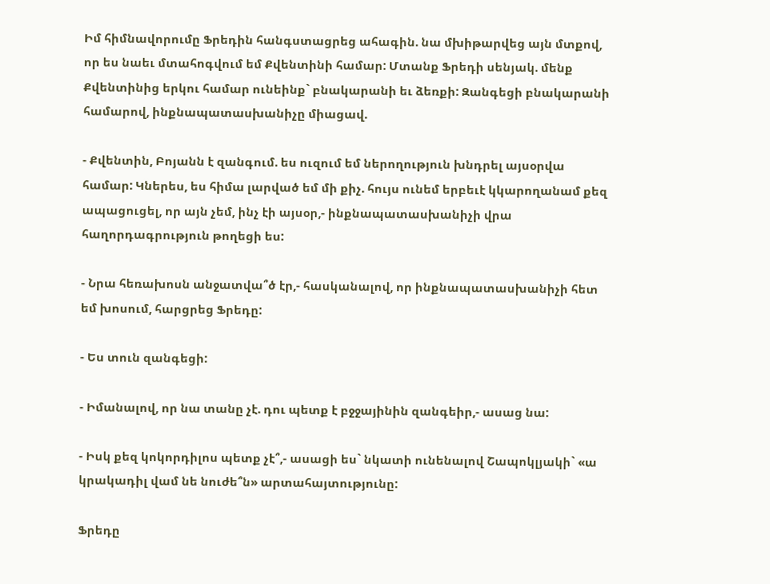Իմ հիմնավորումը Ֆրեդին հանգստացրեց ահագին. նա մխիթարվեց այն մտքով, որ ես նաեւ մտահոգվում եմ Քվենտինի համար: Մտանք Ֆրեդի սենյակ. մենք Քվենտինից երկու համար ունեինք` բնակարանի եւ ձեռքի: Զանգեցի բնակարանի համարով, ինքնապատասխանիչը միացավ.

- Քվենտին, Բոյանն է զանգում. ես ուզում եմ ներողություն խնդրել այսօրվա համար: Կներես, ես հիմա լարված եմ մի քիչ. հույս ունեմ երբեւէ կկարողանամ քեզ ապացուցել, որ այն չեմ, ինչ էի այսօր,- ինքնապատասխանիչի վրա հաղորդագրություն թողեցի ես:

- Նրա հեռախոսն անջատվա՞ծ էր,- հասկանալով, որ ինքնապատասխանիչի հետ եմ խոսում, հարցրեց Ֆրեդը:

- Ես տուն զանգեցի:

- Իմանալով, որ նա տանը չէ. դու պետք է բջջայինին զանգեիր,- ասաց նա:

- Իսկ քեզ կոկորդիլոս պետք չէ՞,- ասացի ես` նկատի ունենալով Շապոկլյակի` «ա կրակադիլ վամ նե նուժե՞ն» արտահայտությունը:

Ֆրեդը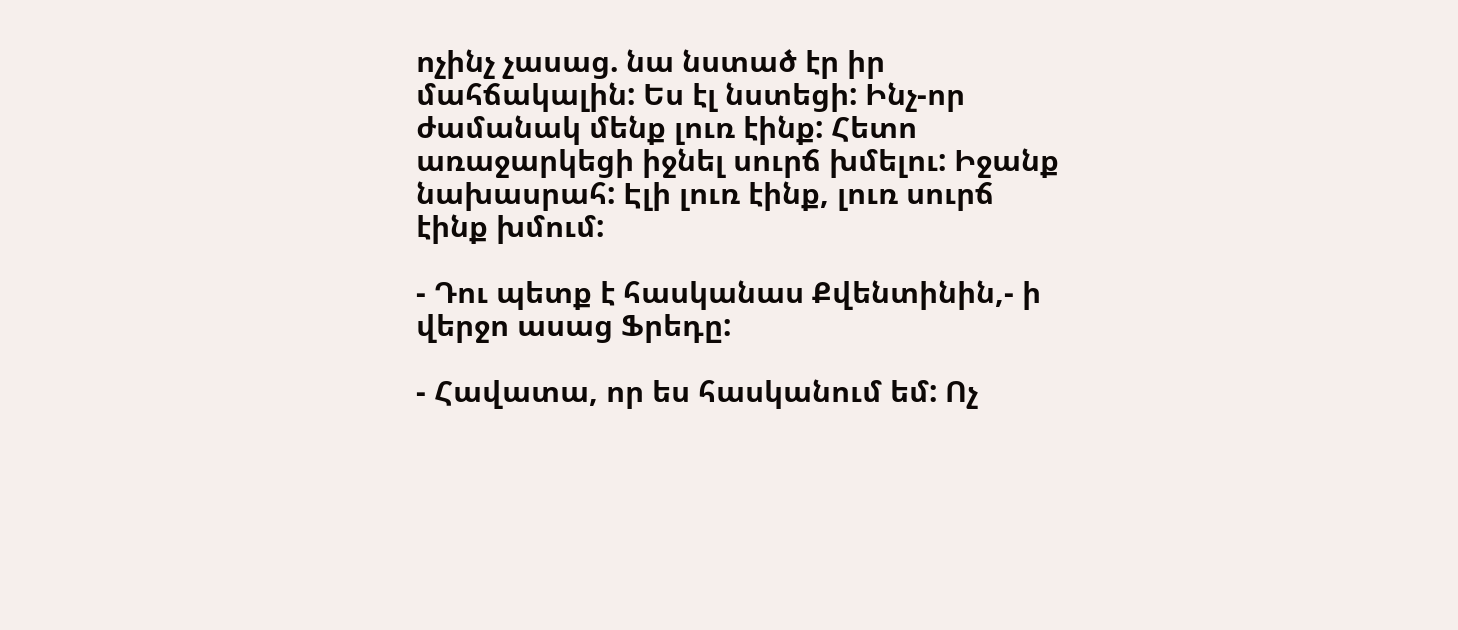ոչինչ չասաց. նա նստած էր իր մահճակալին: Ես էլ նստեցի: Ինչ-որ ժամանակ մենք լուռ էինք: Հետո առաջարկեցի իջնել սուրճ խմելու: Իջանք նախասրահ: Էլի լուռ էինք, լուռ սուրճ էինք խմում:

- Դու պետք է հասկանաս Քվենտինին,- ի վերջո ասաց Ֆրեդը:

- Հավատա, որ ես հասկանում եմ: Ոչ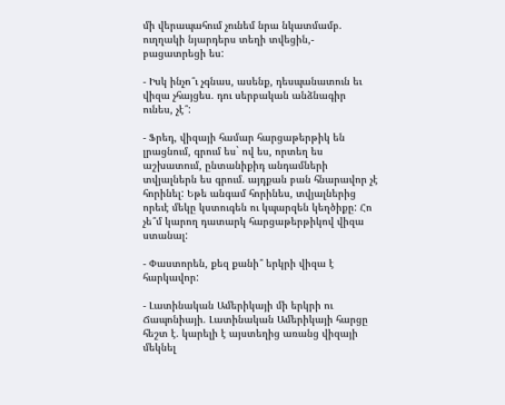մի վերապահում չունեմ նրա նկատմամբ. ուղղակի նյարդերս տեղի տվեցին,- բացատրեցի ես:

- Իսկ ինչո՞ւ չգնաս, ասենք, դեսպանատուն եւ վիզա չհայցես. դու սերբական անձնագիր ունես, չէ՞:

- Ֆրեդ, վիզայի համար հարցաթերթիկ են լրացնում, գրում ես` ով ես, որտեղ ես աշխատում, ընտանիքիդ անդամների տվյալներն ես գրում. այդքան բան հնարավոր չէ հորինել: Եթե անգամ հորինես, տվյալներից որեւէ մեկը կստուգեն ու կպարզեն կեղծիքը: Հո չե՞մ կարող դատարկ հարցաթերթիկով վիզա ստանալ:

- Փաստորեն, քեզ քանի՞ երկրի վիզա է հարկավոր:

- Լատինական Ամերիկայի մի երկրի ու Ճապոնիայի. Լատինական Ամերիկայի հարցը հեշտ է. կարելի է այստեղից առանց վիզայի մեկնել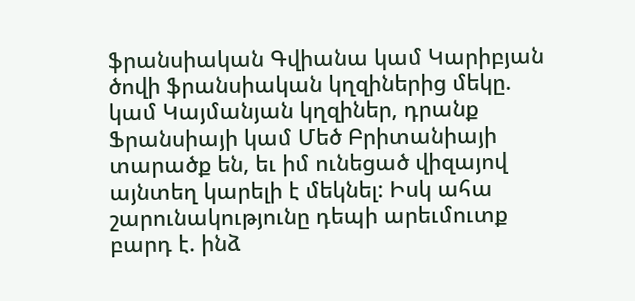ֆրանսիական Գվիանա կամ Կարիբյան ծովի ֆրանսիական կղզիներից մեկը. կամ Կայմանյան կղզիներ, դրանք Ֆրանսիայի կամ Մեծ Բրիտանիայի տարածք են, եւ իմ ունեցած վիզայով այնտեղ կարելի է մեկնել: Իսկ ահա շարունակությունը դեպի արեւմուտք բարդ է. ինձ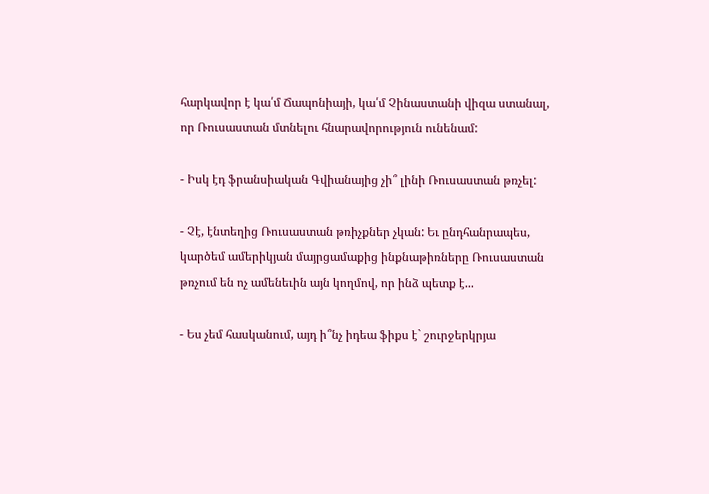հարկավոր է կա՛մ Ճապոնիայի, կա՛մ Չինաստանի վիզա ստանալ, որ Ռուսաստան մտնելու հնարավորություն ունենամ:

- Իսկ էդ ֆրանսիական Գվիանայից չի՞ լինի Ռուսաստան թռչել:

- Չէ, էնտեղից Ռուսաստան թռիչքներ չկան: Եւ ընդհանրապես, կարծեմ ամերիկյան մայրցամաքից ինքնաթիռները Ռուսաստան թռչում են ոչ ամենեւին այն կողմով, որ ինձ պետք է...

- Ես չեմ հասկանում, այդ ի՞նչ իդեա ֆիքս է` շուրջերկրյա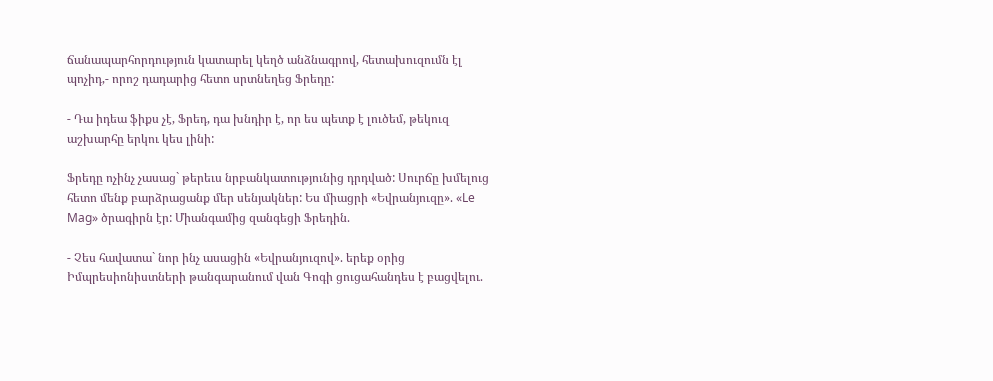ճանապարհորդություն կատարել կեղծ անձնագրով, հետախուզումն էլ պոչիդ,- որոշ դադարից հետո սրտնեղեց Ֆրեդը:

- Դա իդեա ֆիքս չէ, Ֆրեդ, դա խնդիր է, որ ես պետք է լուծեմ, թեկուզ աշխարհը երկու կես լինի:

Ֆրեդը ոչինչ չասաց` թերեւս նրբանկատությունից դրդված: Սուրճը խմելուց հետո մենք բարձրացանք մեր սենյակներ: Ես միացրի «Եվրանյուզը». «Le Mag» ծրագիրն էր: Միանգամից զանգեցի Ֆրեդին.

- Չես հավատա` նոր ինչ ասացին «Եվրանյուզով». երեք օրից Իմպրեսիոնիստների թանգարանում վան Գոգի ցուցահանդես է բացվելու.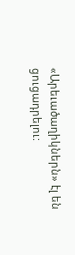«Արեւածաղիկներն» էլ են ցուցադրելու: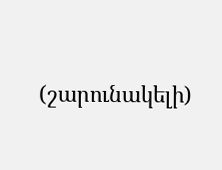(շարունակելի)